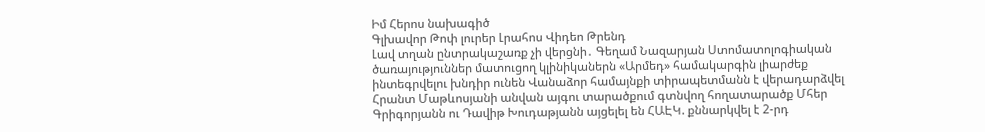Իմ Հերոս նախագիծ
Գլխավոր Թոփ լուրեր Լրահոս Վիդեո Թրենդ
Լավ տղան ընտրակաշառք չի վերցնի․ Գեղամ Նազարյան Ստոմատոլոգիական ծառայություններ մատուցող կլինիկաներն «Արմեդ» համակարգին լիարժեք ինտեգրվելու խնդիր ունեն Վանաձոր համայնքի տիրապետմանն է վերադարձվել Հրանտ Մաթևոսյանի անվան այգու տարածքում գտնվող հողատարածք Մհեր Գրիգորյանն ու Դավիթ Խուդաթյանն այցելել են ՀԱԷԿ. քննարկվել է 2-րդ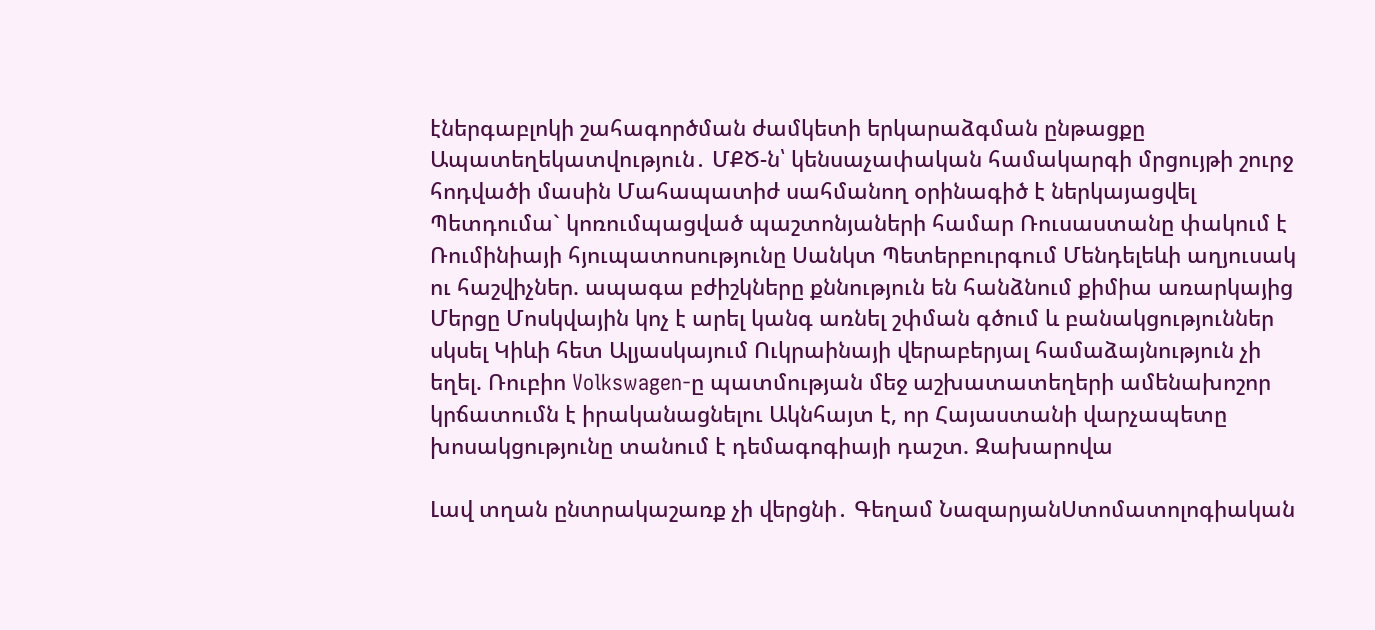էներգաբլոկի շահագործման ժամկետի երկարաձգման ընթացքը Ապատեղեկատվություն․ ՄՔԾ-ն՝ կենսաչափական համակարգի մրցույթի շուրջ հոդվածի մասին Մահապատիժ սահմանող օրինագիծ է ներկայացվել Պետդումա` կոռումպացված պաշտոնյաների համար Ռուսաստանը փակում է Ռումինիայի հյուպատոսությունը Սանկտ Պետերբուրգում Մենդելեևի աղյուսակ ու հաշվիչներ. ապագա բժիշկները քննություն են հանձնում քիմիա առարկայից Մերցը Մոսկվային կոչ է արել կանգ առնել շփման գծում և բանակցություններ սկսել Կիևի հետ Ալյասկայում Ուկրաինայի վերաբերյալ համաձայնություն չի եղել. Ռուբիո Volkswagen-ը պատմության մեջ աշխատատեղերի ամենախոշոր կրճատումն է իրականացնելու Ակնհայտ է, որ Հայաստանի վարչապետը խոսակցությունը տանում է դեմագոգիայի դաշտ. Զախարովա

Լավ տղան ընտրակաշառք չի վերցնի․ Գեղամ ՆազարյանՍտոմատոլոգիական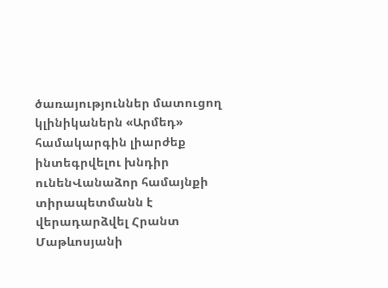ծառայություններ մատուցող կլինիկաներն «Արմեդ» համակարգին լիարժեք ինտեգրվելու խնդիր ունենՎանաձոր համայնքի տիրապետմանն է վերադարձվել Հրանտ Մաթևոսյանի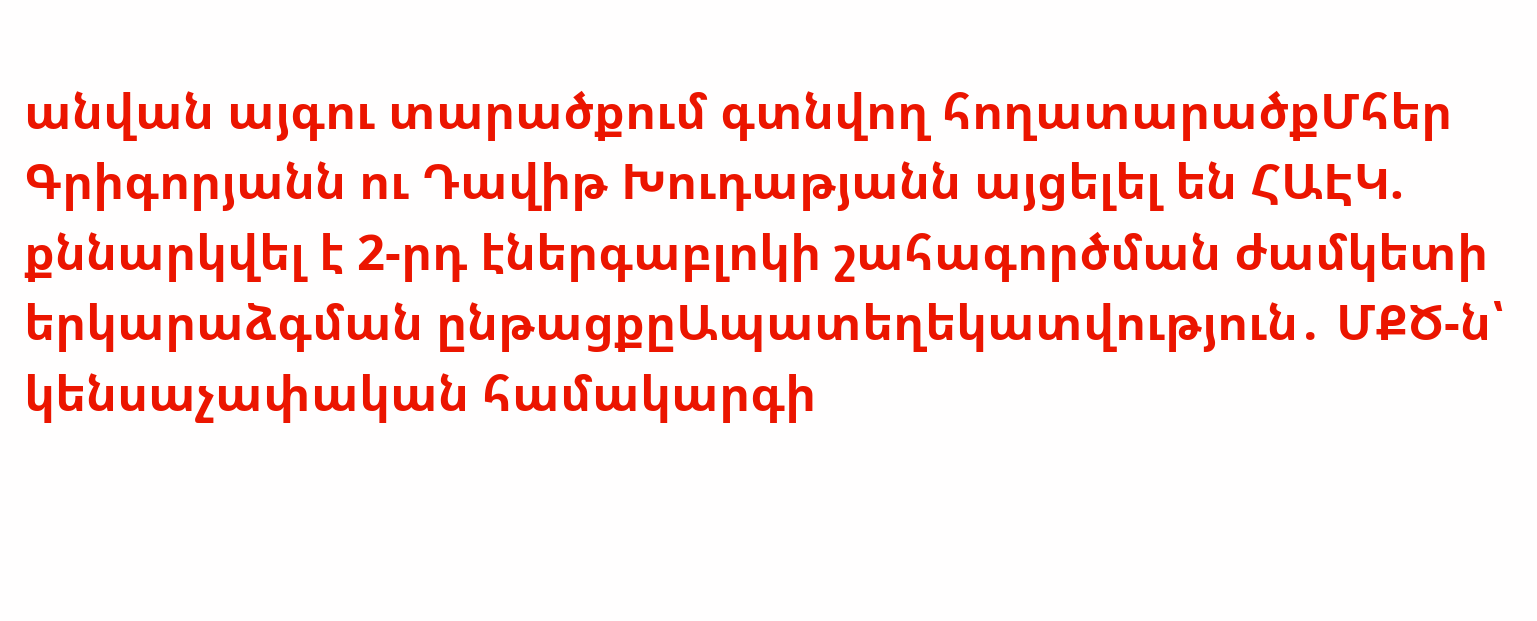անվան այգու տարածքում գտնվող հողատարածքՄհեր Գրիգորյանն ու Դավիթ Խուդաթյանն այցելել են ՀԱԷԿ. քննարկվել է 2-րդ էներգաբլոկի շահագործման ժամկետի երկարաձգման ընթացքըԱպատեղեկատվություն․ ՄՔԾ-ն՝ կենսաչափական համակարգի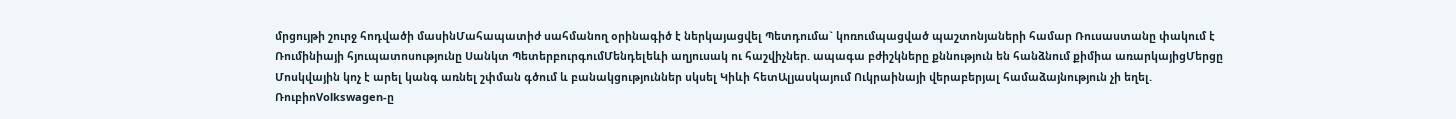մրցույթի շուրջ հոդվածի մասինՄահապատիժ սահմանող օրինագիծ է ներկայացվել Պետդումա` կոռումպացված պաշտոնյաների համար Ռուսաստանը փակում է Ռումինիայի հյուպատոսությունը Սանկտ ՊետերբուրգումՄենդելեևի աղյուսակ ու հաշվիչներ. ապագա բժիշկները քննություն են հանձնում քիմիա առարկայիցՄերցը Մոսկվային կոչ է արել կանգ առնել շփման գծում և բանակցություններ սկսել Կիևի հետԱլյասկայում Ուկրաինայի վերաբերյալ համաձայնություն չի եղել. ՌուբիոVolkswagen-ը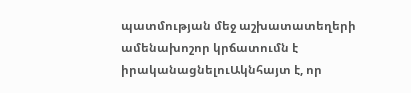պատմության մեջ աշխատատեղերի ամենախոշոր կրճատումն է իրականացնելուԱկնհայտ է, որ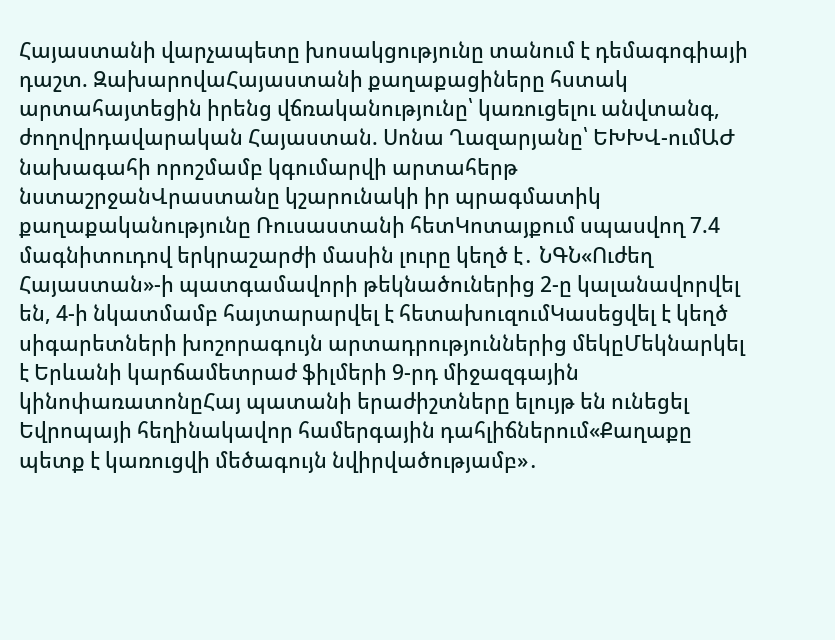Հայաստանի վարչապետը խոսակցությունը տանում է դեմագոգիայի դաշտ. ԶախարովաՀայաստանի քաղաքացիները հստակ արտահայտեցին իրենց վճռականությունը՝ կառուցելու անվտանգ, ժողովրդավարական Հայաստան. Սոնա Ղազարյանը՝ ԵԽԽՎ-ումԱԺ նախագահի որոշմամբ կգումարվի արտահերթ նստաշրջանՎրաստանը կշարունակի իր պրագմատիկ քաղաքականությունը Ռուսաստանի հետԿոտայքում սպասվող 7.4 մագնիտուդով երկրաշարժի մասին լուրը կեղծ է․ ՆԳՆ«Ուժեղ Հայաստան»-ի պատգամավորի թեկնածուներից 2-ը կալանավորվել են, 4-ի նկատմամբ հայտարարվել է հետախուզումԿասեցվել է կեղծ սիգարետների խոշորագույն արտադրություններից մեկըՄեկնարկել է Երևանի կարճամետրաժ ֆիլմերի 9-րդ միջազգային կինոփառատոնըՀայ պատանի երաժիշտները ելույթ են ունեցել Եվրոպայի հեղինակավոր համերգային դահլիճներում«Քաղաքը պետք է կառուցվի մեծագույն նվիրվածությամբ»․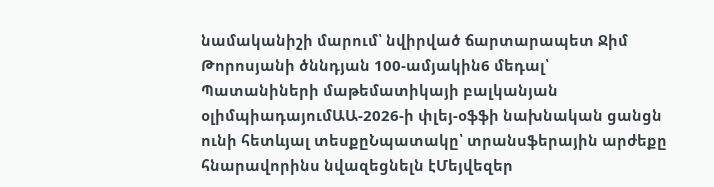նամականիշի մարում՝ նվիրված ճարտարապետ Ջիմ Թորոսյանի ծննդյան 100-ամյակին6 մեդալ՝ Պատանիների մաթեմատիկայի բալկանյան օլիմպիադայումԱԱ-2026-ի փլեյ-օֆֆի նախնական ցանցն ունի հետևյալ տեսքըՆպատակը՝ տրանսֆերային արժեքը հնարավորինս նվազեցնելն էՄեյվեզեր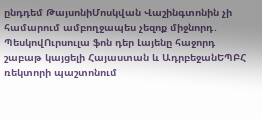ընդդեմ ԹայսոնիՄոսկվան Վաշինգտոնին չի համարում ամբողջապես չեզոք միջնորդ․ ՊեսկովՈւրսուլա ֆոն դեր Լայենը հաջորդ շաբաթ կայցելի Հայաստան և ԱդրբեջանԵՊԲՀ ռեկտորի պաշտոնում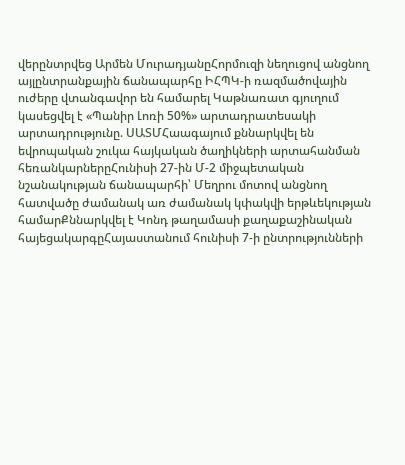վերընտրվեց Արմեն ՄուրադյանըՀորմուզի նեղուցով անցնող այլընտրանքային ճանապարհը ԻՀՊԿ-ի ռազմածովային ուժերը վտանգավոր են համարել Կաթնառատ գյուղում կասեցվել է «Պանիր Լոռի 50%» արտադրատեսակի արտադրությունը. ՍԱՏՄՀաագայում քննարկվել են եվրոպական շուկա հայկական ծաղիկների արտահանման հեռանկարներըՀունիսի 27-ին Մ-2 միջպետական նշանակության ճանապարհի՝ Մեղրու մոտով անցնող հատվածը ժամանակ առ ժամանակ կփակվի երթևեկության համարՔննարկվել է Կոնդ թաղամասի քաղաքաշինական հայեցակարգըՀայաստանում հունիսի 7-ի ընտրությունների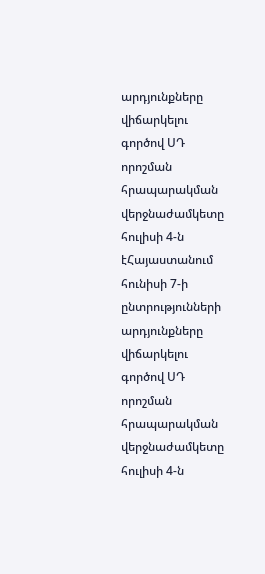արդյունքները վիճարկելու գործով ՍԴ որոշման հրապարակման վերջնաժամկետը հուլիսի 4-ն էՀայաստանում հունիսի 7-ի ընտրությունների արդյունքները վիճարկելու գործով ՍԴ որոշման հրապարակման վերջնաժամկետը հուլիսի 4-ն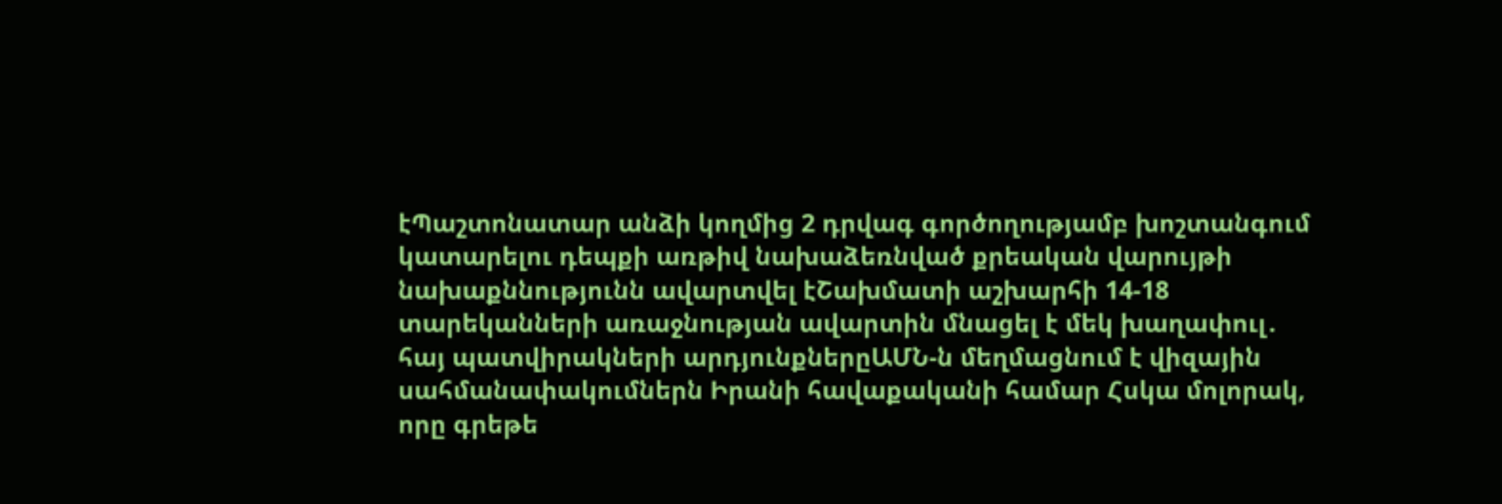էՊաշտոնատար անձի կողմից 2 դրվագ գործողությամբ խոշտանգում կատարելու դեպքի առթիվ նախաձեռնված քրեական վարույթի նախաքննությունն ավարտվել էՇախմատի աշխարհի 14-18 տարեկանների առաջնության ավարտին մնացել է մեկ խաղափուլ․ հայ պատվիրակների արդյունքներըԱՄՆ-ն մեղմացնում է վիզային սահմանափակումներն Իրանի հավաքականի համար Հսկա մոլորակ, որը գրեթե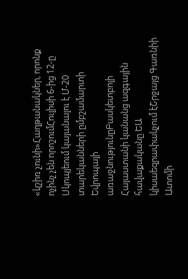«կշիռ չունի»Հաղթանակներ, որոնք ոչինչ չեն որոշումՀուլիսի 6-ից 12-ը Սկոպյեում կայանալու է Մ-20 տարեկանների ըմբշամարտի Եվրոպայի առաջնությունըԲասկետբոլի Հայաստանի կանանց ազգային հավաքականը ԵԱ կիսաեզրափակչում էՇրջայց Գառնիի Ատոմի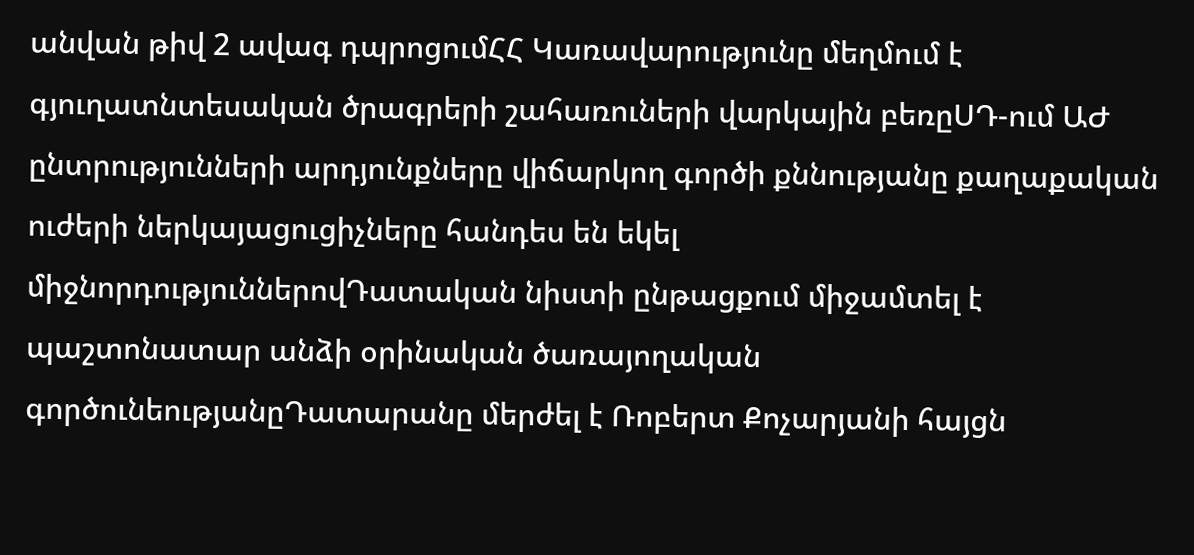անվան թիվ 2 ավագ դպրոցումՀՀ Կառավարությունը մեղմում է գյուղատնտեսական ծրագրերի շահառուների վարկային բեռըՍԴ-ում ԱԺ ընտրությունների արդյունքները վիճարկող գործի քննությանը քաղաքական ուժերի ներկայացուցիչները հանդես են եկել միջնորդություններովԴատական նիստի ընթացքում միջամտել է պաշտոնատար անձի օրինական ծառայողական գործունեությանըԴատարանը մերժել է Ռոբերտ Քոչարյանի հայցն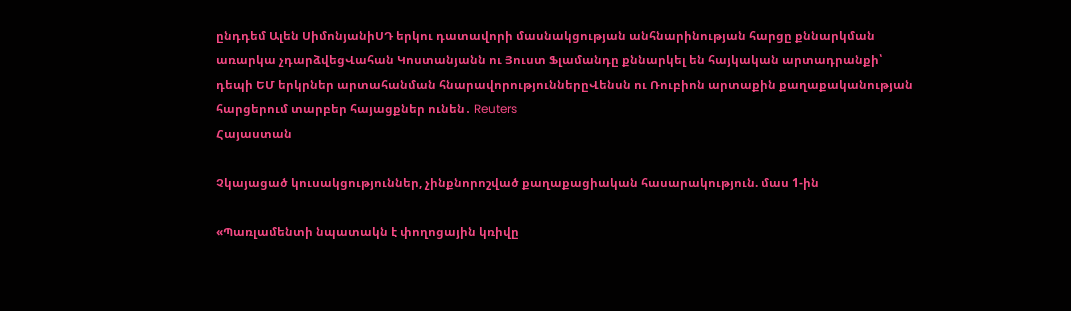ընդդեմ Ալեն ՍիմոնյանիՍԴ երկու դատավորի մասնակցության անհնարինության հարցը քննարկման առարկա չդարձվեցՎահան Կոստանյանն ու Յուստ Ֆլամանդը քննարկել են հայկական արտադրանքի՝ դեպի ԵՄ երկրներ արտահանման հնարավորություններըՎենսն ու Ռուբիոն արտաքին քաղաքականության հարցերում տարբեր հայացքներ ունեն․ Reuters
Հայաստան

Չկայացած կուսակցություններ, չինքնորոշված քաղաքացիական հասարակություն. մաս 1-ին

«Պառլամենտի նպատակն է փողոցային կռիվը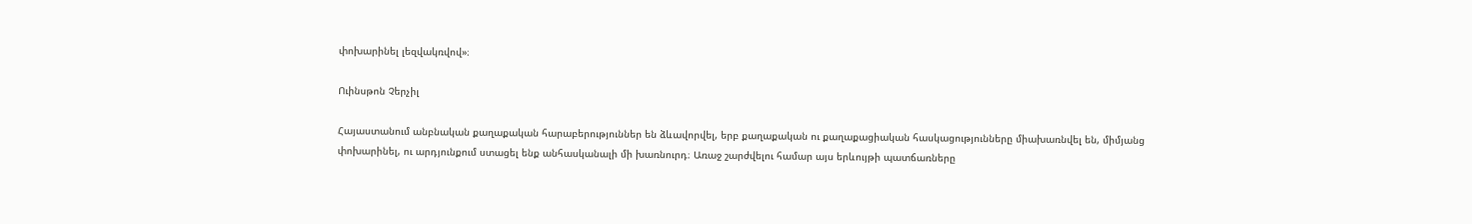փոխարինել լեզվակռվով»։

Ուինսթոն Չերչիլ

Հայաստանում անբնական քաղաքական հարաբերություններ են ձևավորվել, երբ քաղաքական ու քաղաքացիական հասկացությունները միախառնվել են, միմյանց փոխարինել, ու արդյունքում ստացել ենք անհասկանալի մի խառնուրդ։ Առաջ շարժվելու համար այս երևույթի պատճառները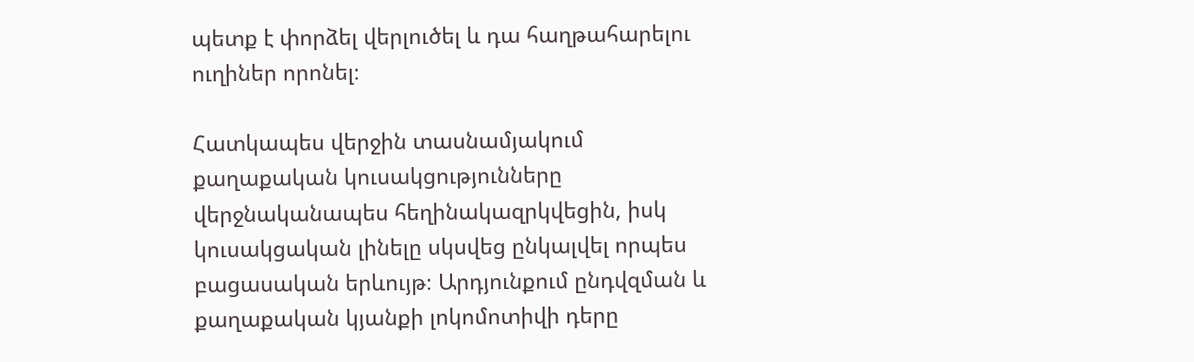պետք է փորձել վերլուծել և դա հաղթահարելու ուղիներ որոնել։

Հատկապես վերջին տասնամյակում քաղաքական կուսակցությունները վերջնականապես հեղինակազրկվեցին, իսկ կուսակցական լինելը սկսվեց ընկալվել որպես բացասական երևույթ։ Արդյունքում ընդվզման և քաղաքական կյանքի լոկոմոտիվի դերը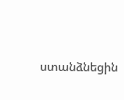ստանձնեցին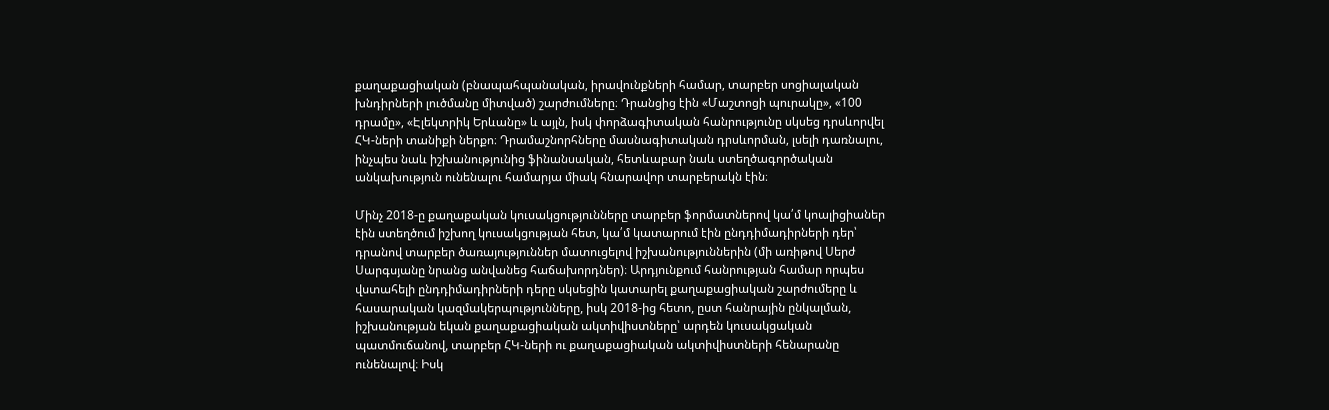քաղաքացիական (բնապահպանական, իրավունքների համար, տարբեր սոցիալական խնդիրների լուծմանը միտված) շարժումները։ Դրանցից էին «Մաշտոցի պուրակը», «100 դրամը», «Էլեկտրիկ Երևանը» և այլն, իսկ փորձագիտական հանրությունը սկսեց դրսևորվել ՀԿ-ների տանիքի ներքո։ Դրամաշնորհները մասնագիտական դրսևորման, լսելի դառնալու, ինչպես նաև իշխանությունից ֆինանսական, հետևաբար նաև ստեղծագործական անկախություն ունենալու համարյա միակ հնարավոր տարբերակն էին։

Մինչ 2018-ը քաղաքական կուսակցությունները տարբեր ֆորմատներով կա՛մ կոալիցիաներ էին ստեղծում իշխող կուսակցության հետ, կա՛մ կատարում էին ընդդիմադիրների դեր՝ դրանով տարբեր ծառայություններ մատուցելով իշխանություններին (մի առիթով Սերժ Սարգսյանը նրանց անվանեց հաճախորդներ)։ Արդյունքում հանրության համար որպես վստահելի ընդդիմադիրների դերը սկսեցին կատարել քաղաքացիական շարժումերը և հասարական կազմակերպությունները, իսկ 2018-ից հետո, ըստ հանրային ընկալման, իշխանության եկան քաղաքացիական ակտիվիստները՝ արդեն կուսակցական պատմուճանով, տարբեր ՀԿ-ների ու քաղաքացիական ակտիվիստների հենարանը ունենալով։ Իսկ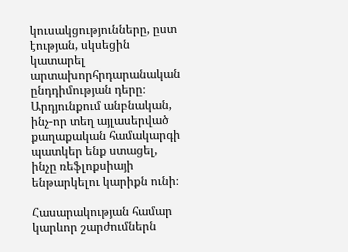կուսակցությունները, ըստ էության, սկսեցին կատարել արտախորհրդարանական ընդդիմության դերը։ Արդյունքում անբնական, ինչ-որ տեղ այլասերված քաղաքական համակարգի պատկեր ենք ստացել, ինչը ռեֆլոքսիայի ենթարկելու կարիքն ունի։

Հասարակության համար կարևոր շարժումներն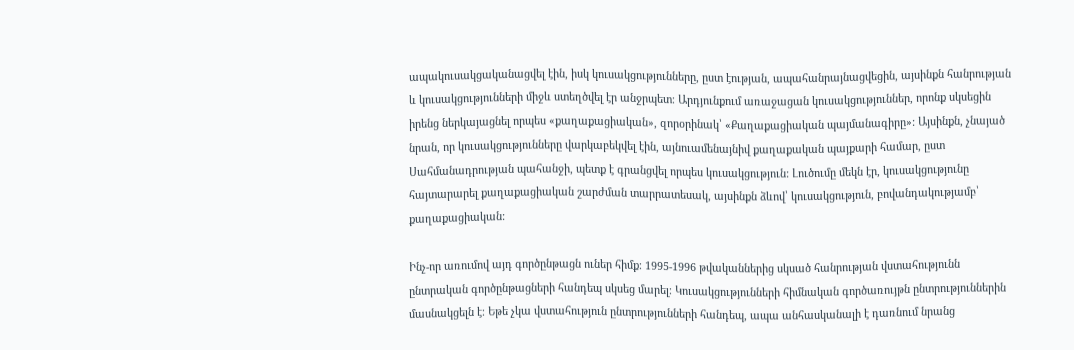ապակուսակցականացվել էին, իսկ կուսակցությունները, ըստ էության, ապահանրայնացվեցին, այսինքն հանրության և կուսակցությունների միջև ստեղծվել էր անջրպետ։ Արդյունքում առաջացան կուսակցություններ, որոնք սկսեցին իրենց ներկայացնել որպես «քաղաքացիական», զորօրինակ՝ «Քաղաքացիական պայմանագիրը»: Այսինքն, չնայած նրան, որ կուսակցությունները վարկաբեկվել էին, այնուամենայնիվ քաղաքական պայքարի համար, ըստ Սահմանադրության պահանջի, պետք է գրանցվել որպես կուսակցություն: Լուծումը մեկն էր, կուսակցությունը հայտարարել քաղաքացիական շարժման տարրատեսակ, այսինքն ձևով՝ կուսակցություն, բովանդակությամբ՝ քաղաքացիական:

Ինչ-որ առումով այդ գործընթացն ուներ հիմք։ 1995-1996 թվականներից սկսած հանրության վստահությունն ընտրական գործընթացների հանդեպ սկսեց մարել։ Կուսակցությունների հիմնական գործառույթն ընտրություններին մասնակցելն է։ Եթե չկա վստահություն ընտրությունների հանդեպ, ապա անհասկանալի է դառնում նրանց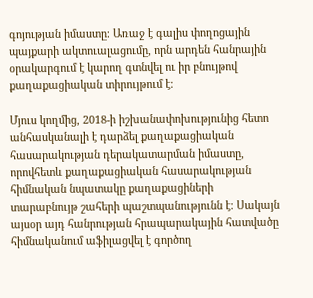գոյության իմաստը։ Առաջ է գալիս փողոցային պայքարի ակտուալացումը, որն արդեն հանրային օրակարգում է կարող գտնվել ու իր բնույթով քաղաքացիական տիրույթում է։

Մյուս կողմից, 2018-ի իշխանափոխությունից հետո անհասկանալի է դարձել քաղաքացիական հասարակության դերակատարման իմաստը, որովհետև քաղաքացիական հասարակության հիմնական նպատակը քաղաքացիների տարաբնույթ շահերի պաշտպանությունն է։ Սակայն այսօր այդ հանրության հրապարակային հատվածը հիմնականում աֆիլացվել է գործող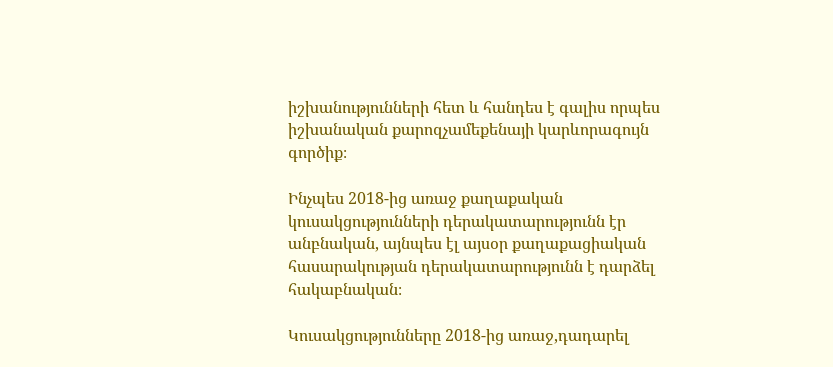իշխանությունների հետ և հանդես է գալիս որպես իշխանական քարոզչամեքենայի կարևորագույն գործիք։

Ինչպես 2018-ից առաջ քաղաքական կուսակցությունների դերակատարությունն էր անբնական, այնպես էլ այսօր քաղաքացիական հասարակության դերակատարությունն է դարձել հակաբնական։

Կուսակցությունները 2018-ից առաջ,դադարել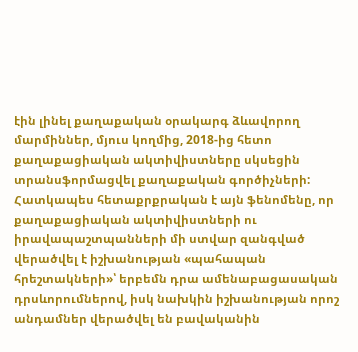էին լինել քաղաքական օրակարգ ձևավորող մարմիններ, մյուս կողմից, 2018-ից հետո քաղաքացիական ակտիվիստները սկսեցին տրանսֆորմացվել քաղաքական գործիչների: Հատկապես հետաքրքրական է այն ֆենոմենը, որ քաղաքացիական ակտիվիստների ու իրավապաշտպանների մի ստվար զանգված վերածվել է իշխանության «պահապան հրեշտակների»՝ երբեմն դրա ամենաբացասական դրսևորումներով, իսկ նախկին իշխանության որոշ անդամներ վերածվել են բավականին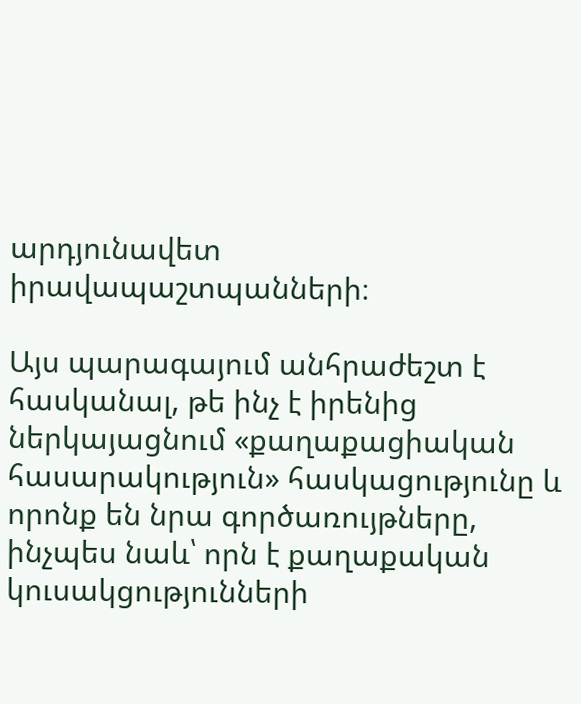արդյունավետ իրավապաշտպանների։

Այս պարագայում անհրաժեշտ է հասկանալ, թե ինչ է իրենից ներկայացնում «քաղաքացիական հասարակություն» հասկացությունը և որոնք են նրա գործառույթները, ինչպես նաև՝ որն է քաղաքական կուսակցությունների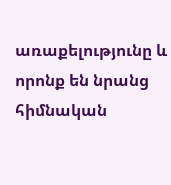առաքելությունը և որոնք են նրանց հիմնական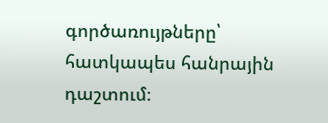գործառույթները՝ հատկապես հանրային դաշտում։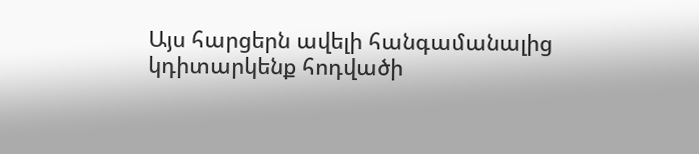Այս հարցերն ավելի հանգամանալից կդիտարկենք հոդվածի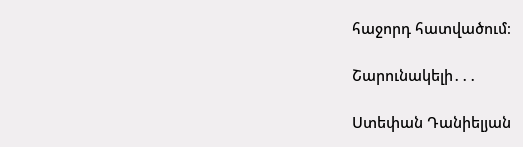հաջորդ հատվածում։

Շարունակելի․․․

Ստեփան Դանիելյան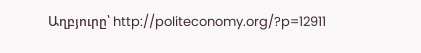Աղբյուրը՝ http://politeconomy.org/?p=12911